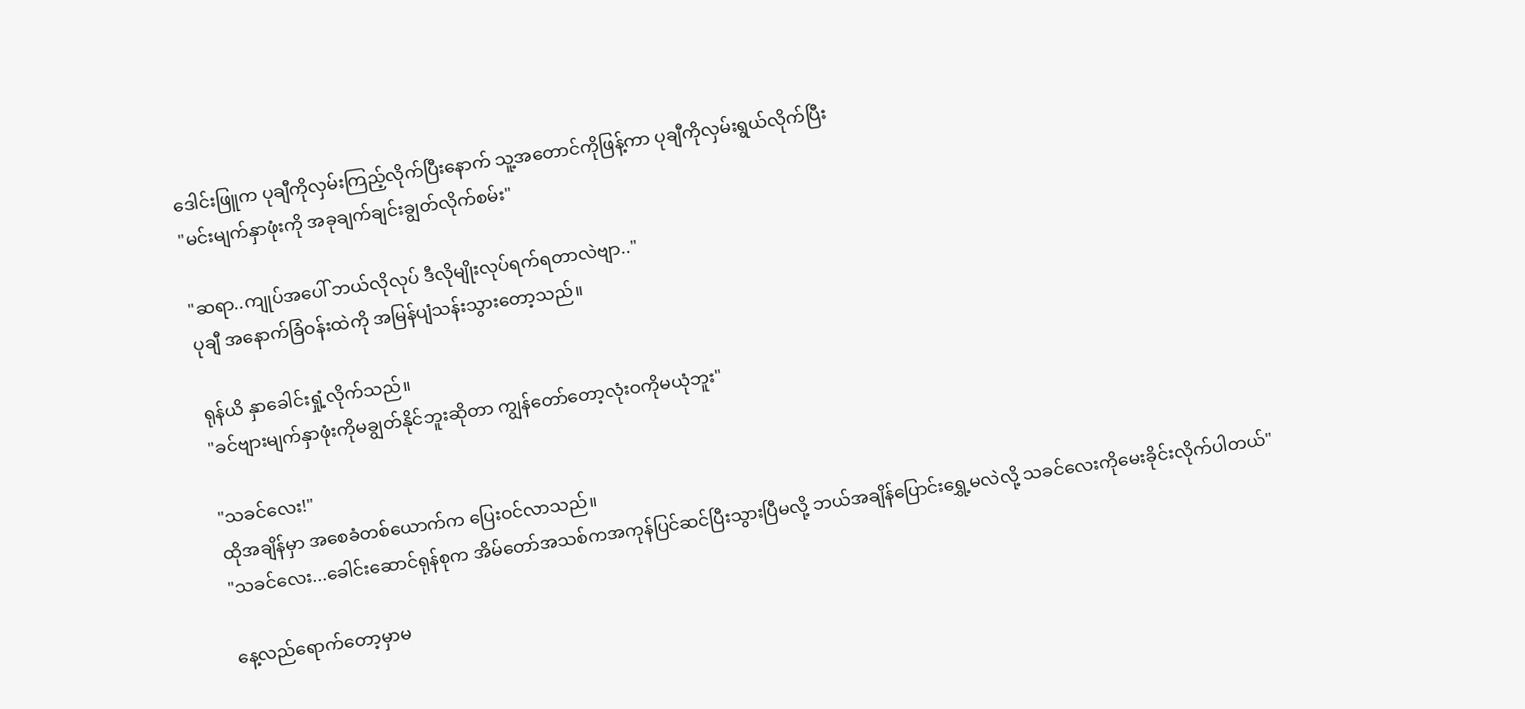ဒေါင်းဖြူက ပုချီကိုလှမ်းကြည့်လိုက်ပြီးနောက် သူ့အတောင်ကိုဖြန့်ကာ ပုချီကိုလှမ်းရွယ်လိုက်ပြီး
"မင်းမျက်နှာဖုံးကို အခုချက်ချင်းချွတ်လိုက်စမ်း"

"ဆရာ..ကျုပ်အပေါ် ဘယ်လိုလုပ် ဒီလိုမျိုးလုပ်ရက်ရတာလဲဗျာ.."
ပုချီ အနောက်ခြံဝန်းထဲကို အမြန်ပျံသန်းသွားတော့သည်။

ရုန်ယိ နှာခေါင်းရှုံ့လိုက်သည်။
"ခင်ဗျားမျက်နှာဖုံးကိုမချွတ်နိုင်ဘူးဆိုတာ ကျွန်တော်တော့လုံးဝကိုမယုံဘူး"

"သခင်လေး!"
ထိုအချိန်မှာ အစေခံတစ်ယောက်က ပြေးဝင်လာသည်။
"သခင်လေး...ခေါင်းဆောင်ရုန်စုက အိမ်တော်အသစ်ကအကုန်ပြင်ဆင်ပြီးသွားပြီမလို့ ဘယ်အချိန်ပြောင်းရွှေ့မလဲလို့ သခင်လေးကိုမေးခိုင်းလိုက်ပါတယ်"

နေ့လည်ရောက်တော့မှာမ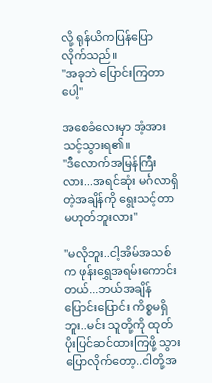လို့ ရုန်ယိကပြန်ပြောလိုက်သည်။
"အခုဘဲ ပြောင်းကြတာပေါ့"

အစေခံလေးမှာ အံ့အားသင့်သွားရ၏။
"ဒီလောက်အမြန်ကြီးလား...အရင်ဆုံး မင်္ဂလာရှိတဲ့အချိန်ကို ရွေးသင့်တာမဟုတ်ဘူးလား"

"မလိုဘူး..ငါ့အိမ်အသစ်က ဖုန်းရွှေအရမ်းကောင်းတယ်...ဘယ်အချိန်ပြောင်းပြောင်း ကိစ္စမရှိဘူး..မင်း သူတို့ကို ထုတ်ပိုးပြင်ဆင်ထားကြဖို့ သွားပြောလိုက်တော့..ငါတို့အ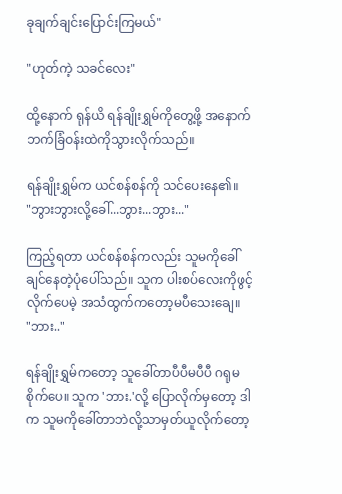ခုချက်ချင်းပြောင်းကြမယ်"

"ဟုတ်ကဲ့ သခင်လေး"

ထို့နောက် ရုန်ယိ ရန်ချိုးရွှမ်ကိုတွေ့ဖို့ အနောက်ဘက်ခြံဝန်းထဲကိုသွားလိုက်သည်။

ရန်ချိုးရွှမ်က ယင်စန်စန်ကို သင်ပေးနေ၏။
"ဘွားဘွားလို့ခေါ်...ဘွား...ဘွား..."

ကြည့်ရတာ ယင်စန်စန်ကလည်း သူမကိုခေါ်ချင်နေတဲ့ပုံပေါ်သည်။ သူက ပါးစပ်လေးကိုဖွင့်လိုက်ပေမဲ့ အသံထွက်ကတော့မပီသေးချေ။
"ဘား.."

ရန်ချိုးရွှမ်ကတော့ သူခေါ်တာပီပီမပီပီ ဂရုမစိုက်ပေ။ သူက 'ဘား.'လို့ ပြောလိုက်မှတော့ ဒါက သူမကိုခေါ်တာဘဲလို့သာမှတ်ယူလိုက်တော့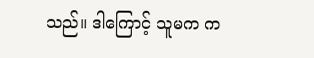သည်။ ဒါကြောင့် သူမက က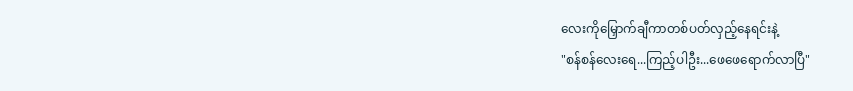လေးကိုမြှောက်ချီကာတစ်ပတ်လှည့်နေရင်းနဲ့
"စန်စန်လေးရေ...ကြည့်ပါဦး...ဖေဖေရောက်လာပြီ"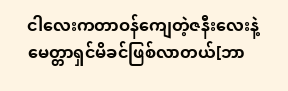ငါလေးကတာဝန်ကျေတဲ့ဇနီးလေးနဲ့မေတ္တာရှင်မိခင်ဖြစ်လာတယ်[ဘာ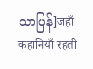သာပြန်]जहाँ कहानियाँ रहती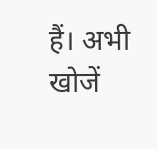हैं। अभी खोजें